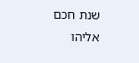שנת חכם אליהו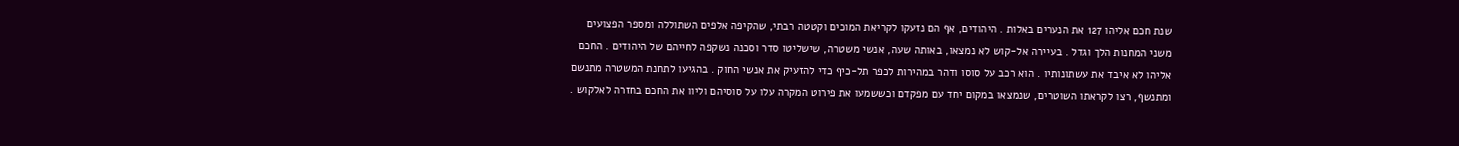שנת חכם אליהו 127 את הנערים באלות . היהודים, אף הם נזעקו לקריאת המוכים וקטטה רבתי, שהקיפה אלפים השתוללה ומספר הפצועים משני המחנות הלך וגדל . בעיירה אל-קוש לא נמצאו, באותה שעה, אנשי משטרה, שישליטו סדר וסכנה נשקפה לחייהם של היהודים . החכם אליהו לא איבד את עשתונותיו . הוא רכב על סוסו ודהר במהירות לכפר תל-כיף כדי להזעיק את אנשי החוק . בהגיעו לתחנת המשטרה מתנשם ומתנשף, רצו לקראתו השוטרים, שנמצאו במקום יחד עם מפקדם וכששמעו את פירוט המקרה עלו על סוסיהם וליוו את החכם בחזרה לאלקוש .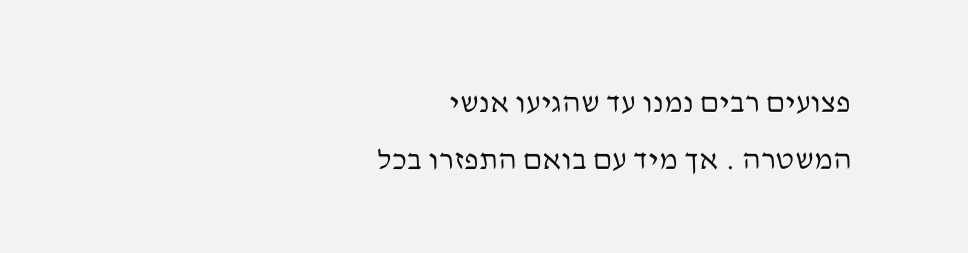פצועים רבים נמנו עד שהגיעו אנשי המשטרה . אך מיד עם בואם התפזרו בכל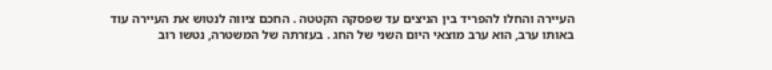העיירה והחלו להפריד בין הניצים עד שפסקה הקטטה . החכם ציווה לנטוש את העיירה עוד באותו ערב, הוא ערב מוצאי היום השני של החג . בעזרתה של המשטרה, נטשו רוב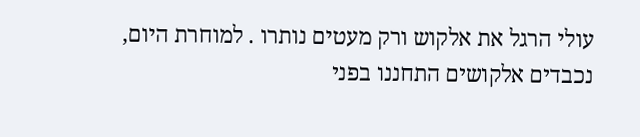עולי הרגל את אלקוש ורק מעטים נותרו . למוחרת היום, נכבדים אלקושים התחננו בפני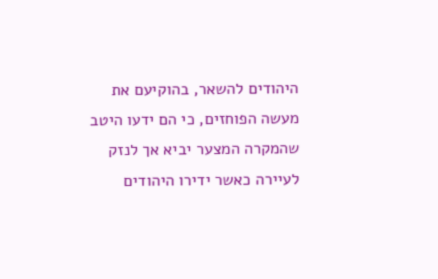היהודים להשאר, בהוקיעם את מעשה הפוחזים, כי הם ידעו היטב שהמקרה המצער יביא אך לנזק לעיירה כאשר ידירו היהודים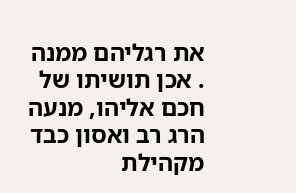את רגליהם ממנה . אכן תושיתו של חכם אליהו, מנעה הרג רב ואסון כבד מקהילת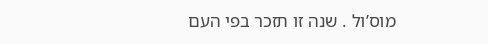מוס’ול . שנה זו תזכר בפי העם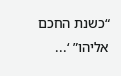“כשנת החכם אליהו” ‘...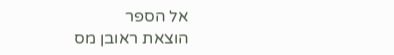אל הספר
הוצאת ראובן מס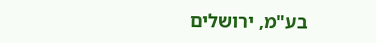בע"מ, ירושלים